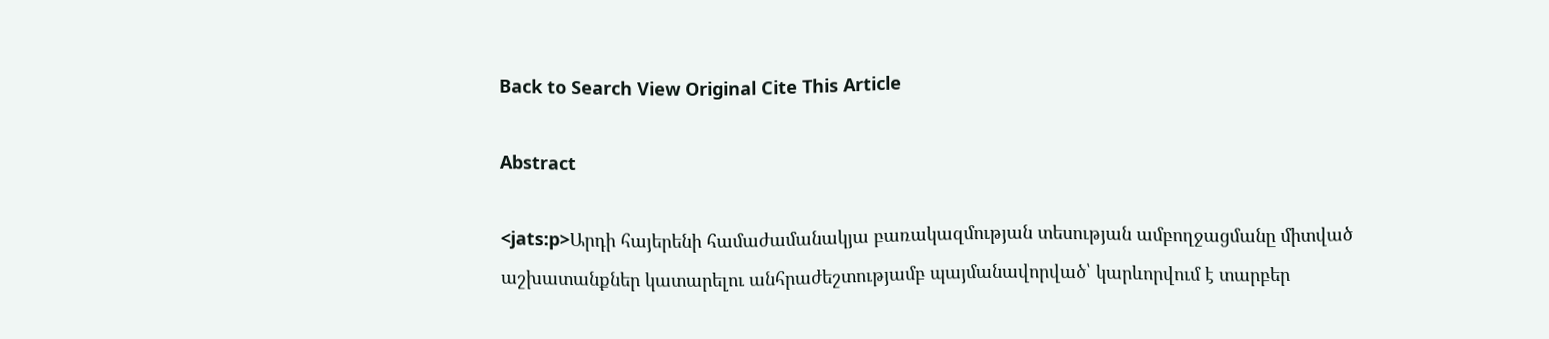Back to Search View Original Cite This Article

Abstract

<jats:p>Արդի հայերենի համաժամանակյա բառակազմության տեսության ամբողջացմանը միտված աշխատանքներ կատարելու անհրաժեշտությամբ պայմանավորված՝ կարևորվում է տարբեր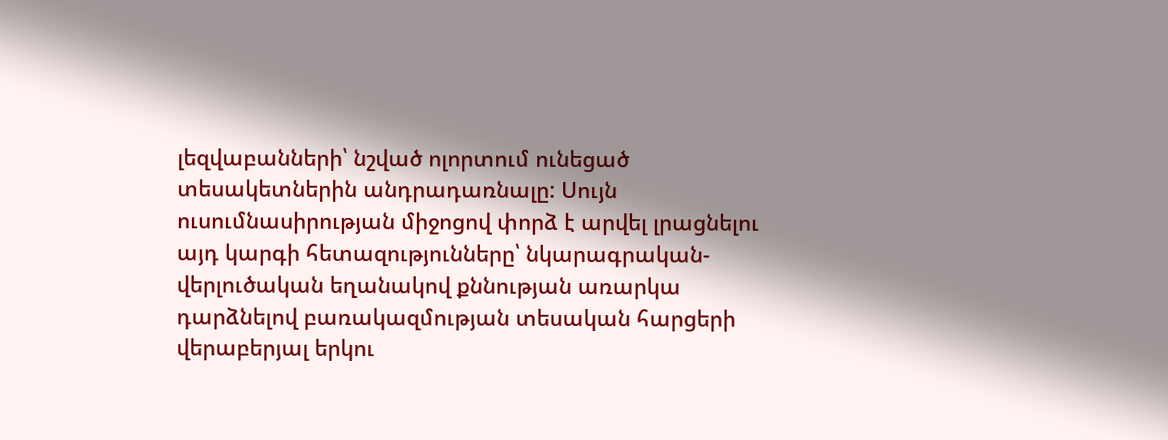լեզվաբանների՝ նշված ոլորտում ունեցած տեսակետներին անդրադառնալը: Սույն ուսումնասիրության միջոցով փորձ է արվել լրացնելու այդ կարգի հետազությունները՝ նկարագրական-վերլուծական եղանակով քննության առարկա դարձնելով բառակազմության տեսական հարցերի վերաբերյալ երկու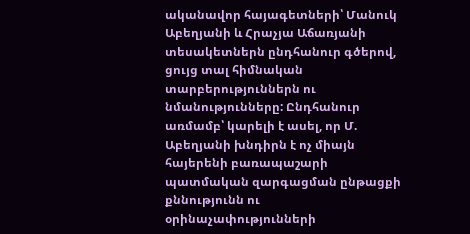ականավոր հայագետների՝ Մանուկ Աբեղյանի և Հրաչյա Աճառյանի տեսակետներն ընդհանուր գծերով, ցույց տալ հիմնական տարբերություններն ու նմանությունները: Ընդհանուր առմամբ՝ կարելի է ասել, որ Մ. Աբեղյանի խնդիրն է ոչ միայն հայերենի բառապաշարի պատմական զարգացման ընթացքի քննությունն ու օրինաչափությունների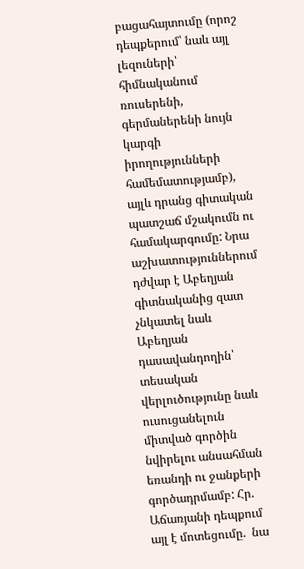բացահայտումը (որոշ դեպքերում՝ նաև այլ լեզուների՝ հիմնականում ռուսերենի, գերմաներենի նույն կարգի իրողությունների համեմատությամբ), այլև դրանց գիտական պատշաճ մշակումն ու համակարգումը: Նրա աշխատություններում դժվար է Աբեղյան գիտնականից զատ չնկատել նաև Աբեղյան դասավանդողին՝ տեսական վերլուծությունը նաև ուսուցանելուն միտված գործին նվիրելու անսահման եռանդի ու ջանքերի գործադրմամբ: Հր. Աճառյանի դեպքում այլ է մոտեցումը.  նա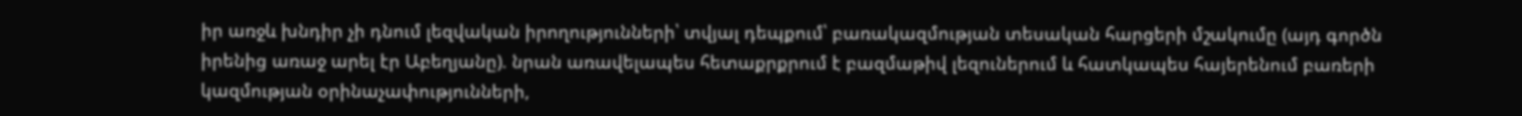իր առջև խնդիր չի դնում լեզվական իրողությունների՝ տվյալ դեպքում՝ բառակազմության տեսական հարցերի մշակումը (այդ գործն իրենից առաջ արել էր Աբեղյանը). նրան առավելապես հետաքրքրում է բազմաթիվ լեզուներում և հատկապես հայերենում բառերի կազմության օրինաչափությունների,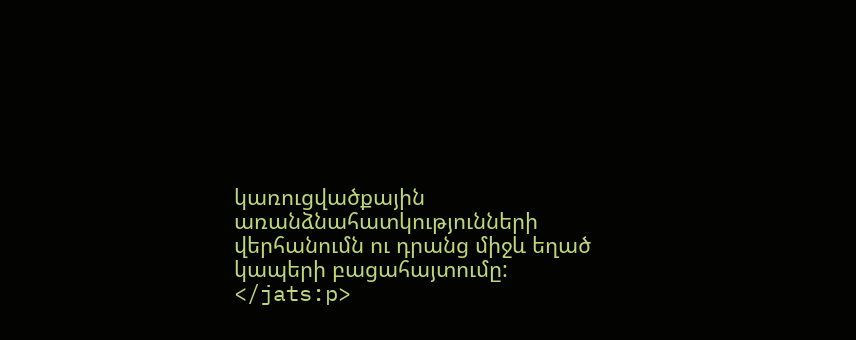կառուցվածքային առանձնահատկությունների վերհանումն ու դրանց միջև եղած կապերի բացահայտումը:  </jats:p>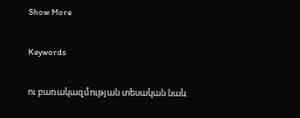Show More

Keywords

ու բառակազմության տեսական նաև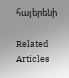հայերենի

Related Articles